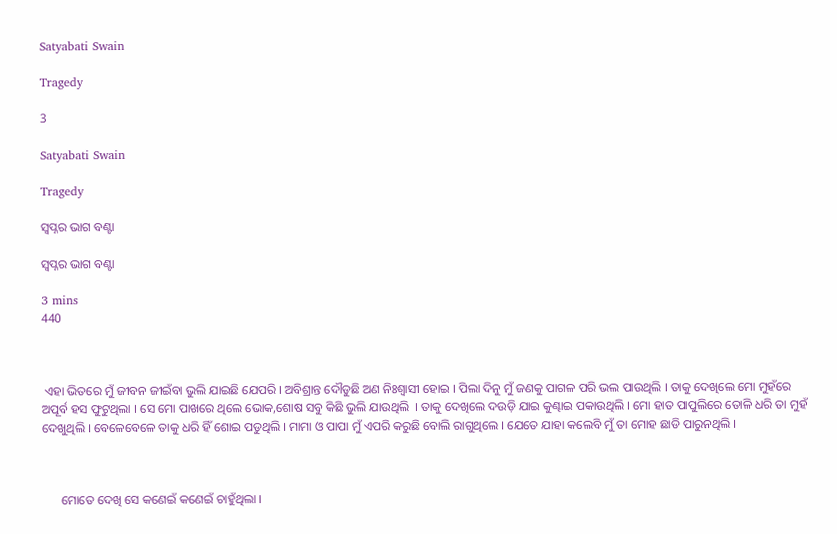Satyabati Swain

Tragedy

3

Satyabati Swain

Tragedy

ସ୍ବପ୍ନର ଭାଗ ବଣ୍ଟା

ସ୍ବପ୍ନର ଭାଗ ବଣ୍ଟା

3 mins
440



 ଏହା ଭିତରେ ମୁଁ ଜୀବନ ଜୀଇଁବା ଭୁଲି ଯାଇଛି ଯେପରି । ଅବିଶ୍ରାନ୍ତ ଦୌଡୁଛି ଅଣ ନିଃଶ୍ଵାସୀ ହୋଇ । ପିଲା ଦିନୁ ମୁଁ ଜଣକୁ ପାଗଳ ପରି ଭଲ ପାଉଥିଲି । ତାକୁ ଦେଖିଲେ ମୋ ମୁହଁରେ ଅପୂର୍ବ ହସ ଫୁଟୁଥିଲା । ସେ ମୋ ପାଖରେ ଥିଲେ ଭୋକ,ଶୋଷ ସବୁ କିଛି ଭୁଲି ଯାଉଥିଲି  । ତାକୁ ଦେଖିଲେ ଦଉଡ଼ି ଯାଇ କୁଣ୍ଢାଇ ପକାଉଥିଲି । ମୋ ହାତ ପାପୁଲିରେ ତୋଳି ଧରି ତା ମୁହଁ ଦେଖୁଥିଲି । ବେଳେବେଳେ ତାକୁ ଧରି ହିଁ ଶୋଇ ପଡୁଥିଲି । ମାମା ଓ ପାପା ମୁଁ ଏପରି କରୁଛି ବୋଲି ରାଗୁଥିଲେ । ଯେତେ ଯାହା କଲେବି ମୁଁ ତା ମୋହ ଛାଡି ପାରୁନଥିଲି ।



      ମୋତେ ଦେଖି ସେ କଣେଇଁ କଣେଇଁ ଚାହୁଁଥିଲା ।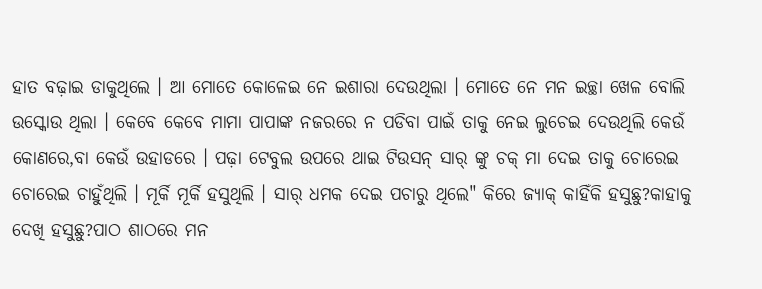ହାତ ବଢ଼ାଇ ଡାକୁଥିଲେ । ଆ ମୋତେ କୋଳେଇ ନେ ଇଶାରା ଦେଉଥିଲା । ମୋତେ ନେ ମନ ଇଚ୍ଛା ଖେଳ ବୋଲି ଉସ୍କୋଉ ଥିଲା । କେବେ କେବେ ମାମା ପାପାଙ୍କ ନଜରରେ ନ ପଡିବା ପାଇଁ ତାକୁ ନେଇ ଲୁଚେଇ ଦେଉଥିଲି କେଉଁ କୋଣରେ,ବା କେଉଁ ଉହାଡରେ । ପଢ଼ା ଟେବୁଲ ଉପରେ ଥାଇ ଟିଉସନ୍ ସାର୍ ଙ୍କୁ ଚକ୍ ମା ଦେଇ ତାକୁ ଚୋରେଇ ଚୋରେଇ ଚାହୁଁଥିଲି । ମୂର୍କି ମୂର୍କି ହସୁଥିଲି । ସାର୍ ଧମକ ଦେଇ ପଚାରୁ ଥିଲେ" କିରେ ଜ୍ୟାକ୍ କାହିଁକି ହସୁଛୁ?କାହାକୁ ଦେଖି ହସୁଛୁ?ପାଠ ଶାଠରେ ମନ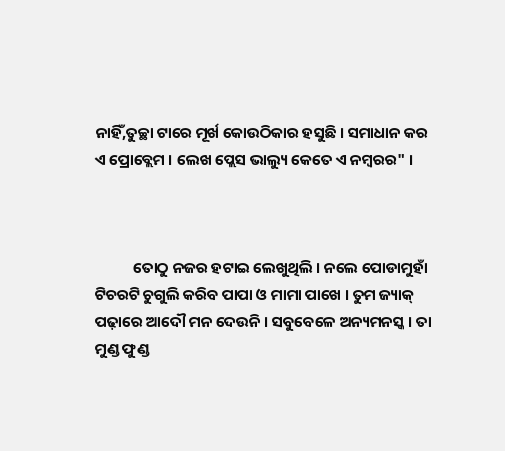ନାହିଁ,ତୁଚ୍ଛା ଟାରେ ମୂର୍ଖ କୋଉଠିକାର ହସୁଛି । ସମାଧାନ କର ଏ ପ୍ରୋବ୍ଲେମ । ଲେଖ ପ୍ଲେସ ଭାଲ୍ୟୁ କେତେ ଏ ନମ୍ବରର" ।



           ତୋଠୁ ନଜର ହଟାଇ ଲେଖୁଥିଲି । ନଲେ ପୋଡାମୁହାଁ ଟିଚରଟି ଚୁଗୁଲି କରିବ ପାପା ଓ ମାମା ପାଖେ । ତୁମ ଜ୍ୟାକ୍ ପଢ଼ାରେ ଆଦୌ ମନ ଦେଉନି । ସବୁବେଳେ ଅନ୍ୟମନସ୍କ । ତା ମୁଣ୍ଡ ଫୁଣ୍ଡ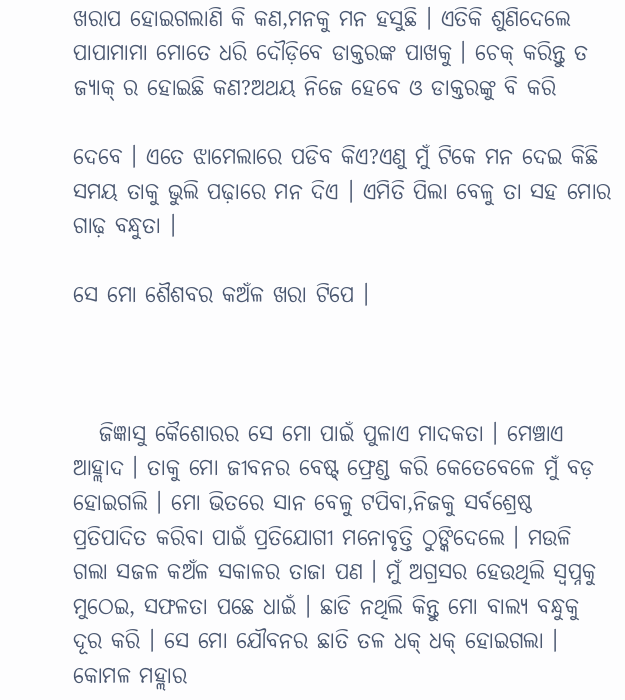ଖରାପ ହୋଇଗଲାଣି କି କଣ,ମନକୁ ମନ ହସୁଛି । ଏତିକି ଶୁଣିଦେଲେ ପାପାମାମା ମୋତେ ଧରି ଦୌଡ଼ିବେ ଡାକ୍ତରଙ୍କ ପାଖକୁ । ଚେକ୍ କରିନ୍ତୁ ତ ଜ୍ୟାକ୍ ର ହୋଇଛି କଣ?ଅଥୟ ନିଜେ ହେବେ ଓ ଡାକ୍ତରଙ୍କୁ ବି କରି

ଦେବେ । ଏତେ ଝାମେଲାରେ ପଡିବ କିଏ?ଏଣୁ ମୁଁ ଟିକେ ମନ ଦେଇ କିଛି ସମୟ ତାକୁ ଭୁଲି ପଢ଼ାରେ ମନ ଦିଏ । ଏମିତି ପିଲା ବେଳୁ ତା ସହ ମୋର ଗାଢ଼ ବନ୍ଧୁତା ।

ସେ ମୋ ଶୈଶବର କଅଁଳ ଖରା ଟିପେ ।



   ଜିଜ୍ଞାସୁ କୈଶୋରର ସେ ମୋ ପାଇଁ ପୁଳାଏ ମାଦକତା । ମେଞ୍ଚାଏ ଆହ୍ଲାଦ । ତାକୁ ମୋ ଜୀବନର ବେଷ୍ଟ୍ ଫ୍ରେଣ୍ଡ କରି କେତେବେଳେ ମୁଁ ବଡ଼ ହୋଇଗଲି । ମୋ ଭିତରେ ସାନ ବେଳୁ ଟପିବା,ନିଜକୁ ସର୍ବଶ୍ରେଷ୍ଠ ପ୍ରତିପାଦିତ କରିବା ପାଇଁ ପ୍ରତିଯୋଗୀ ମନୋବୃତ୍ତି ଠୁଙ୍କିଦେଲେ । ମଉଳି ଗଲା ସଜଳ କଅଁଳ ସକାଳର ତାଜା ପଣ । ମୁଁ ଅଗ୍ରସର ହେଉଥିଲି ସ୍ୱପ୍ନକୁ ମୁଠେଇ, ସଫଳତା ପଛେ ଧାଇଁ । ଛାଡି ନଥିଲି କିନ୍ତୁ ମୋ ବାଲ୍ୟ ବନ୍ଧୁକୁ ଦୂର କରି । ସେ ମୋ ଯୌବନର ଛାତି ତଳ ଧକ୍ ଧକ୍ ହୋଇଗଲା ।  କୋମଳ ମହ୍ଲାର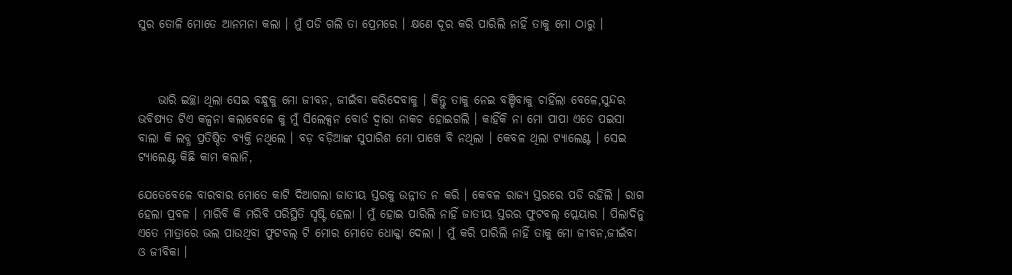ସୁର ତୋଳି ମୋତେ ଆନମନା କଲା । ମୁଁ ପଡି ଗଲି ତା ପ୍ରେମରେ । କ୍ଷଣେ ଦୂର କରି ପାରିଲି ନାହିଁ ତାକୁ ମୋ ଠାରୁ ।



    ଭାରି ଇଚ୍ଛା ଥିଲା ସେଇ ବନ୍ଧୁକୁ ମୋ ଜୀବନ, ଜୀଇଁବା କରିଦେବାକୁ । କିନ୍ତୁ ତାକୁ ନେଇ ବଞ୍ଚିବାକୁ ଚାହିଁଲା ବେଳେ,ସୁନ୍ଦର ଭବିଷ୍ୟତ ଟିଏ କଳ୍ପନା କଲାବେଳେ କୁ ମୁଁ ସିଲେକ୍ସନ ବୋର୍ଡ ଦ୍ୱାରା ନାକଚ ହୋଇଗଲି । କାହିଁକି ନା ମୋ ପାପା ଏତେ ପଇସା ବାଲା କି ଲବ୍ଧ ପ୍ରତିଷ୍ଠିତ ବ୍ୟକ୍ତି ନଥିଲେ । ବଡ଼ ବଡ଼ିଆଙ୍କ ସୁପାରିଶ ମୋ ପାଖେ ବି ନଥିଲା । କେବଳ ଥିଲା ଟ୍ୟାଲେଣ୍ଟ । ସେଇ ଟ୍ୟାଲେଣ୍ଟ କିଛି କାମ କଲାନି,

ଯେତେବେଳେ ବାରବାର ମୋତେ କାଟି ଦିଆଗଲା ଜାତୀୟ ସ୍ତରକୁ ଉନ୍ନୀତ ନ କରି । କେବଳ ରାଜ୍ୟ ସ୍ତରରେ ପଡି ରହିଲି । ରାଗ ହେଲା ପ୍ରବଳ । ମାରିବି କି ମରିବି ପରିସ୍ଥିତି ସୃଷ୍ଟି ହେଲା । ମୁଁ ହୋଇ ପାରିଲି ନାହିଁ ଜାତୀୟ ସ୍ତରର ଫୁଟବଲ୍ ପ୍ଲେୟାର । ପିଲାଦିନୁ ଏତେ ମାତ୍ରାରେ ଭଲ ପାଉଥିବା ଫୁଟବଲ୍ ଟି ମୋର ମୋତେ ଧୋକ୍କା ଦେଲା । ମୁଁ କରି ପାରିଲି ନାହିଁ ତାକୁ ମୋ ଜୀବନ,ଜୀଇଁବା ଓ ଜୀବିକା ।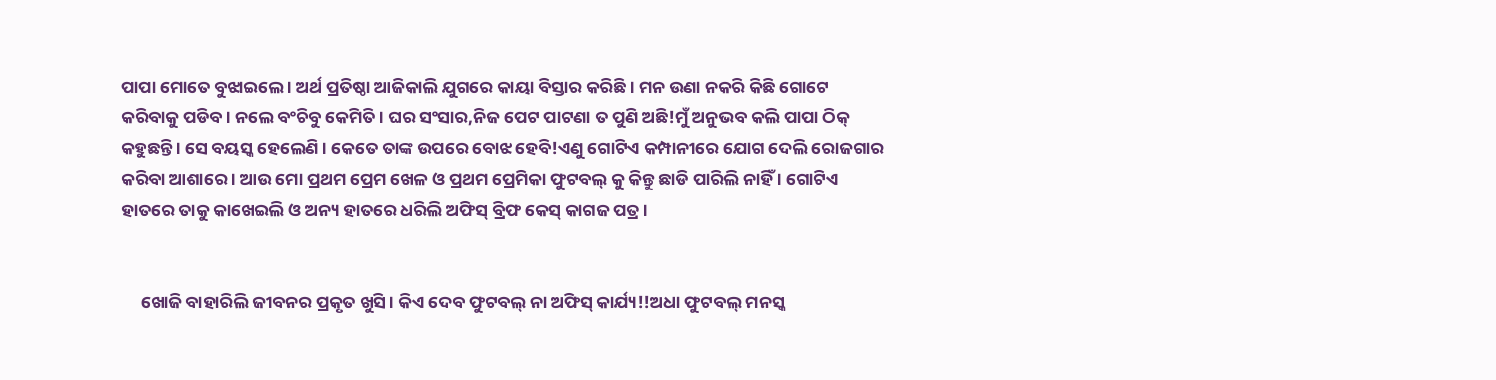ପାପା ମୋତେ ବୁଝାଇଲେ । ଅର୍ଥ ପ୍ରତିଷ୍ଠା ଆଜିକାଲି ଯୁଗରେ କାୟା ବିସ୍ତାର କରିଛି । ମନ ଉଣା ନକରି କିଛି ଗୋଟେ କରିବାକୁ ପଡିବ । ନଲେ ବଂଚିବୁ କେମିତି । ଘର ସଂସାର,ନିଜ ପେଟ ପାଟଣା ତ ପୁଣି ଅଛି!ମୁଁ ଅନୁଭବ କଲି ପାପା ଠିକ୍ କହୁଛନ୍ତି । ସେ ବୟସ୍କ ହେଲେଣି । କେତେ ତାଙ୍କ ଉପରେ ବୋଝ ହେବି!ଏଣୁ ଗୋଟିଏ କମ୍ପାନୀରେ ଯୋଗ ଦେଲି ରୋଜଗାର କରିବା ଆଶାରେ । ଆଉ ମୋ ପ୍ରଥମ ପ୍ରେମ ଖେଳ ଓ ପ୍ରଥମ ପ୍ରେମିକା ଫୁଟବଲ୍ କୁ କିନ୍ତୁ ଛାଡି ପାରିଲି ନାହିଁ । ଗୋଟିଏ ହାତରେ ତାକୁ କାଖେଇଲି ଓ ଅନ୍ୟ ହାତରେ ଧରିଲି ଅଫିସ୍ ବ୍ରିଫ କେସ୍ କାଗଜ ପତ୍ର ।


     ଖୋଜି ବାହାରିଲି ଜୀବନର ପ୍ରକୃତ ଖୁସି । କିଏ ଦେବ ଫୁଟବଲ୍ ନା ଅଫିସ୍ କାର୍ଯ୍ୟ!!ଅଧା ଫୁଟବଲ୍ ମନସ୍କ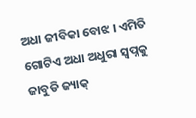ଅଧା ଜୀବିକା ବୋଝ । ଏମିତି ଗୋଟିଏ ଅଧା ଅଧୁରା ସ୍ୱପ୍ନକୁ ଜାବୁଡି ଜ୍ୟାକ୍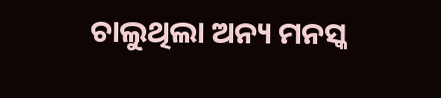ଚାଲୁଥିଲା ଅନ୍ୟ ମନସ୍କ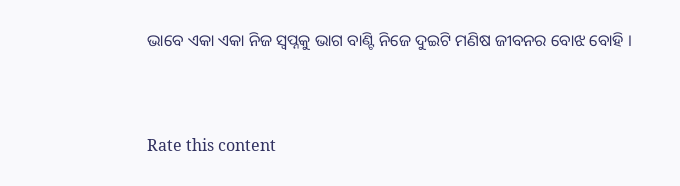ଭାବେ ଏକା ଏକା ନିଜ ସ୍ୱପ୍ନକୁ ଭାଗ ବାଣ୍ଟି ନିଜେ ଦୁଇଟି ମଣିଷ ଜୀବନର ବୋଝ ବୋହି ।



Rate this content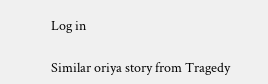Log in

Similar oriya story from Tragedy